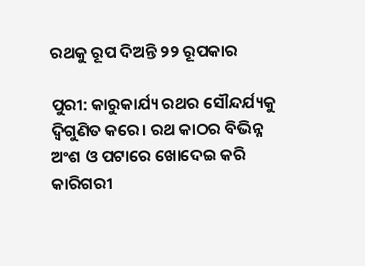ରଥକୁ ରୂପ ଦିଅନ୍ତି ୨୨ ରୂପକାର

ପୁରୀ: କାରୁକାର୍ଯ୍ୟ ରଥର ସୌନ୍ଦର୍ଯ୍ୟକୁ ଦ୍ବିଗୁଣିତ କରେ। ରଥ କାଠର ବିଭିନ୍ନ ଅଂଶ ଓ ପଟାରେ ଖୋଦେଇ କରି କାରିଗରୀ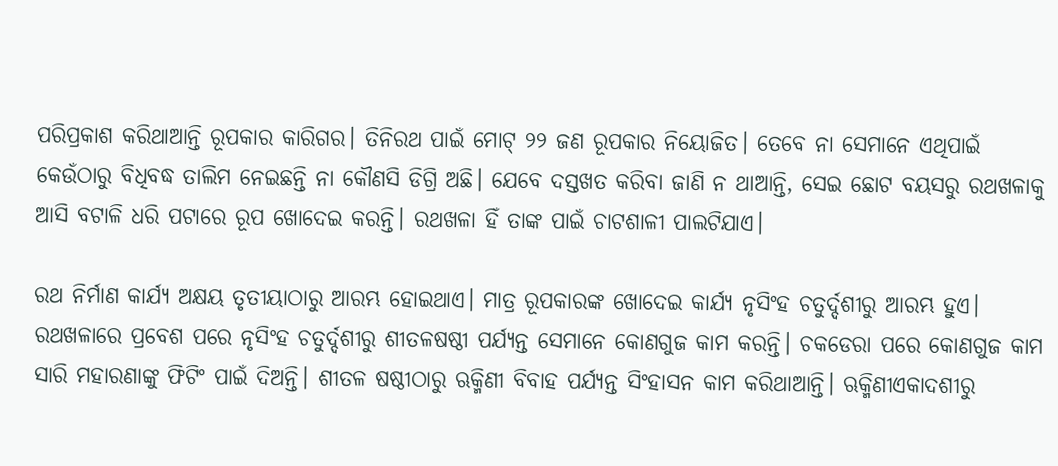ପରିପ୍ରକାଶ କରିଥାଆନ୍ତି ରୂପକାର କାରିଗର। ତିନିରଥ ପାଇଁ ମୋଟ୍‌ ୨୨ ଜଣ ରୂପକାର ନିୟୋଜିତ। ତେବେ ନା ସେମାନେ ଏଥିପାଇଁ କେଉଁଠାରୁ ବିଧିବଦ୍ଧ ତାଲିମ ନେଇଛନ୍ତି ନା କୌଣସି ଡିଗ୍ରି ଅଛି। ଯେବେ ଦସ୍ତଖତ କରିବା ଜାଣି ନ ଥାଆନ୍ତି, ସେଇ ଛୋଟ ବୟସରୁ ରଥଖଳାକୁ ଆସି ବଟାଳି ଧରି ପଟାରେ ରୂପ ଖୋଦେଇ କରନ୍ତି। ରଥଖଳା ହିଁ ତାଙ୍କ ପାଇଁ ଚାଟଶାଳୀ ପାଲଟିଯାଏ।

ରଥ ନିର୍ମାଣ କାର୍ଯ୍ୟ ଅକ୍ଷୟ ତୃତୀୟାଠାରୁ ଆରମ୍ଭ ହୋଇଥାଏ। ମାତ୍ର ରୂପକାରଙ୍କ ଖୋଦେଇ କାର୍ଯ୍ୟ ନୃସିଂହ ଚତୁର୍ଦ୍ଦଶୀରୁ ଆରମ୍ଭ ହୁଏ। ରଥଖଳାରେ ପ୍ରବେଶ ପରେ ନୃସିଂହ ଚତୁର୍ଦ୍ଦଶୀରୁ ଶୀତଳଷଷ୍ଠୀ ପର୍ଯ୍ୟନ୍ତ ସେମାନେ କୋଣଗୁଜ କାମ କରନ୍ତି। ଚକଡେରା ପରେ କୋଣଗୁଜ କାମ ସାରି ମହାରଣାଙ୍କୁ ଫିଟିଂ ପାଇଁ ଦିଅନ୍ତି। ଶୀତଳ ଷଷ୍ଠୀଠାରୁ ଋକ୍ମିଣୀ ବିବାହ ପର୍ଯ୍ୟନ୍ତ ସିଂହାସନ କାମ କରିଥାଆନ୍ତି। ଋକ୍ମିଣୀଏକାଦଶୀରୁ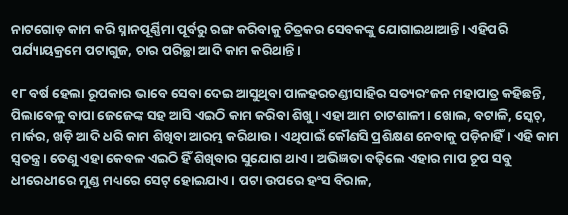ନାଟଗୋଡ଼ କାମ କରି ସ୍ନାନପୂର୍ଣ୍ଣିମା ପୂର୍ବରୁ ରଙ୍ଗ କରିବାକୁ ଚିତ୍ରକର ସେବକଙ୍କୁ ଯୋଗାଇଥାଆନ୍ତି। ଏହିପରି ପର୍ଯ୍ୟାୟକ୍ରମେ ପଟାଗୁଜ, ଚାର ପରିଚ୍ଛା ଆଦି କାମ କରିଥାନ୍ତି।

୧୮ ବର୍ଷ ହେଲା ରୂପକାର ଭାବେ ସେବା ଦେଇ ଆସୁଥିବା ପାଳହରଚଣ୍ଡୀସାହିର ସତ୍ୟରଂଜନ ମହାପାତ୍ର କହିଛନ୍ତି, ପିଲାବେଳୁ ବାପା ଜେଜେଙ୍କ ସହ ଆସି ଏଇଠି କାମ କରିବା ଶିଖୁ। ଏହା ଆମ ଚାଟଶାଳୀ। ଖୋଲ, ବଟାଳି, ସ୍କେଚ୍‌, ମାର୍କର, ଖଡ଼ି ଆଦି ଧରି କାମ ଶିଖିବା ଆରମ୍ଭ କରିଥାଉ। ଏଥିପାଇଁ କୌଣସି ପ୍ରଶିକ୍ଷଣ ନେବାକୁ ପଡ଼ିନାହିଁ। ଏହି କାମ ସ୍ବତନ୍ତ୍ର। ତେଣୁ ଏହା କେବଳ ଏଇଠି ହିଁ ଶିଖିବାର ସୁଯୋଗ ଥାଏ। ଅଭିଜ୍ଞତା ବଢ଼ିଲେ ଏହାର ମାପ ଚୂପ ସବୁ ଧୀରେଧୀରେ ମୁଣ୍ଡ ମଧ୍ୟରେ ସେଟ୍‌ ହୋଇଯାଏ। ପଟା ଉପରେ ହଂସ ବିରାଳ,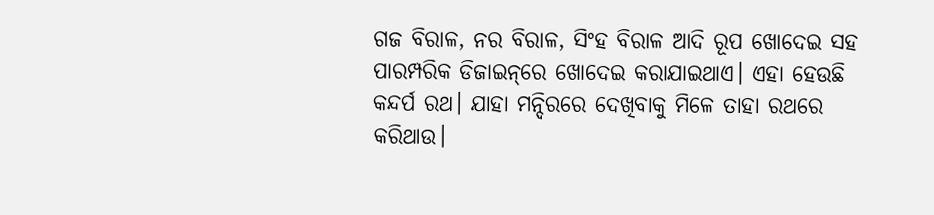ଗଜ ବିରାଳ, ନର ବିରାଳ, ସିଂହ ବିରାଳ ଆଦି ରୂପ ଖୋଦେଇ ସହ ପାରମ୍ପରିକ ଡିଜାଇନ୍‌ରେ ଖୋଦେଇ କରାଯାଇଥାଏ। ଏହା ହେଉଛି କନ୍ଦର୍ପ ରଥ। ଯାହା ମନ୍ଦିରରେ ଦେଖିବାକୁ ମିଳେ ତାହା ରଥରେ କରିଥାଉ।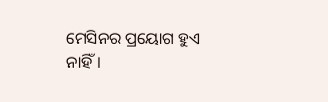ମେସିନର ପ୍ରୟୋଗ ହୁଏ ନାହିଁ।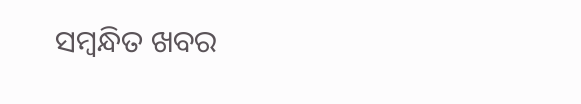ସମ୍ବନ୍ଧିତ ଖବର